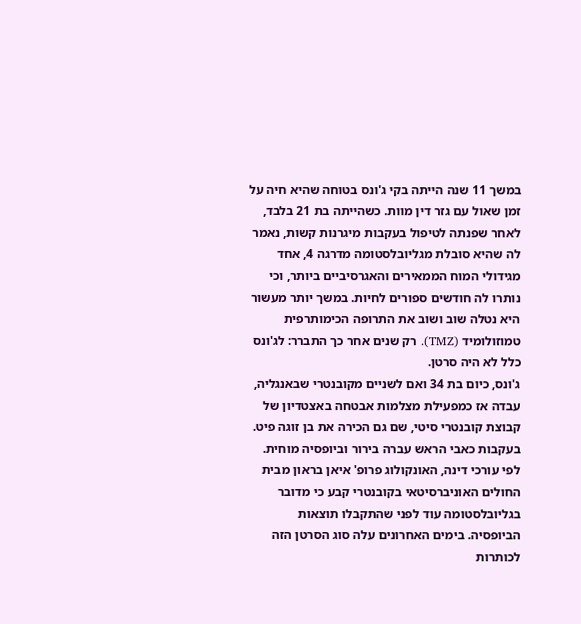במשך 11 שנה הייתה בקי ג'ונס בטוחה שהיא חיה על זמן שאול עם גזר דין מוות. כשהייתה בת 21 בלבד, לאחר שפנתה לטיפול בעקבות מיגרנות קשות, נאמר לה שהיא סובלת מגליובלסטומה מדרגה 4, אחד מגידולי המוח הממאירים והאגרסיביים ביותר, וכי נותרו לה חודשים ספורים לחיות. במשך יותר מעשור היא נטלה שוב ושוב את התרופה הכימותרפית טמוזולומיד (TMZ). רק שנים אחר כך התברר: לג'ונס כלל לא היה סרטן.
ג'ונס, כיום בת 34 ואם לשניים מקובנטרי שבאנגליה, עבדה אז כמפעילת מצלמות אבטחה באצטדיון של קבוצת קובנטרי סיטי, שם גם הכירה את בן זוגה פיט. בעקבות כאבי הראש עברה בירור וביופסיה מוחית. לפי עורכי דינה, האונקולוג פרופ' איאן בראון מבית החולים האוניברסיטאי בקובנטרי קבע כי מדובר בגליובלסטומה עוד לפני שהתקבלו תוצאות הביופסיה. בימים האחרונים עלה סוג הסרטן הזה לכותרות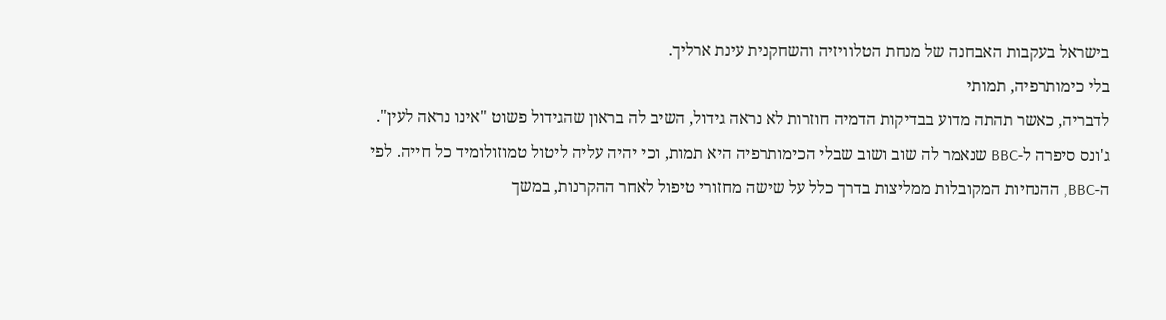בישראל בעקבות האבחנה של מנחת הטלוויזיה והשחקנית עינת ארליך.
בלי כימותרפיה, תמותי
לדבריה, כאשר תהתה מדוע בבדיקות הדמיה חוזרות לא נראה גידול, השיב לה בראון שהגידול פשוט "אינו נראה לעין". ג'ונס סיפרה ל-BBC שנאמר לה שוב ושוב שבלי הכימותרפיה היא תמות, וכי יהיה עליה ליטול טמוזולומיד כל חייה. לפי ה-BBC, ההנחיות המקובלות ממליצות בדרך כלל על שישה מחזורי טיפול לאחר ההקרנות, במשך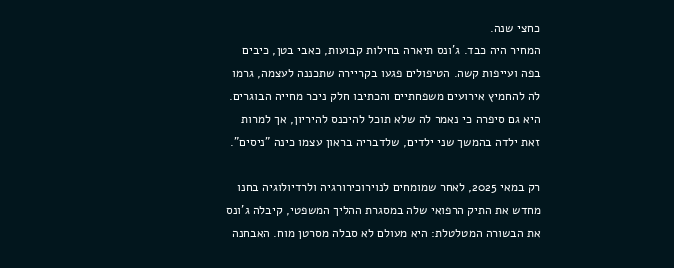כחצי שנה.
המחיר היה כבד. ג'ונס תיארה בחילות קבועות, כאבי בטן, כיבים בפה ועייפות קשה. הטיפולים פגעו בקריירה שתכננה לעצמה, גרמו לה להחמיץ אירועים משפחתיים והכתיבו חלק ניכר מחייה הבוגרים. היא גם סיפרה כי נאמר לה שלא תוכל להיכנס להיריון, אך למרות זאת ילדה בהמשך שני ילדים, שלדבריה בראון עצמו כינה "ניסים".

רק במאי 2025, לאחר שמומחים לנוירוכירורגיה ולרדיולוגיה בחנו מחדש את התיק הרפואי שלה במסגרת ההליך המשפטי, קיבלה ג'ונס את הבשורה המטלטלת: היא מעולם לא סבלה מסרטן מוח. האבחנה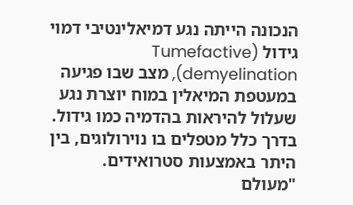הנכונה הייתה נגע דמיאלינטיבי דמוי גידול (Tumefactive demyelination), מצב שבו פגיעה במעטפת המיאלין במוח יוצרת נגע שעלול להיראות בהדמיה כמו גידול. בדרך כלל מטפלים בו נוירולוגים, בין היתר באמצעות סטרואידים.
"מעולם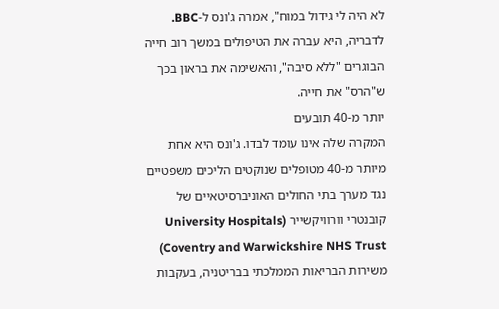לא היה לי גידול במוח", אמרה ג'ונס ל-BBC. לדבריה, היא עברה את הטיפולים במשך רוב חייה הבוגרים "ללא סיבה", והאשימה את בראון בכך ש"הרס" את חייה.
יותר מ-40 תובעים
המקרה שלה אינו עומד לבדו. ג'ונס היא אחת מיותר מ-40 מטופלים שנוקטים הליכים משפטיים נגד מערך בתי החולים האוניברסיטאיים של קובנטרי וורוויקשייר (University Hospitals Coventry and Warwickshire NHS Trust) משירות הבריאות הממלכתי בבריטניה, בעקבות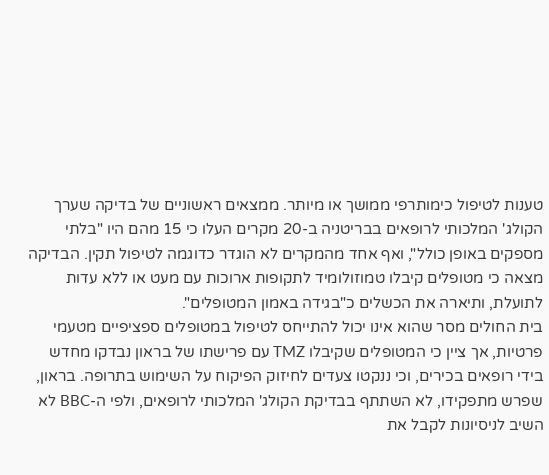טענות לטיפול כימותרפי ממושך או מיותר. ממצאים ראשוניים של בדיקה שערך הקולג' המלכותי לרופאים בבריטניה ב-20 מקרים העלו כי 15 מהם היו "בלתי מספקים באופן כולל", ואף אחד מהמקרים לא הוגדר כדוגמה לטיפול תקין. הבדיקה מצאה כי מטופלים קיבלו טמוזולומיד לתקופות ארוכות עם מעט או ללא עדות לתועלת, ותיארה את הכשלים כ"בגידה באמון המטופלים".
בית החולים מסר שהוא אינו יכול להתייחס לטיפול במטופלים ספציפיים מטעמי פרטיות, אך ציין כי המטופלים שקיבלו TMZ עם פרישתו של בראון נבדקו מחדש בידי רופאים בכירים, וכי ננקטו צעדים לחיזוק הפיקוח על השימוש בתרופה. בראון, שפרש מתפקידו, לא השתתף בבדיקת הקולג' המלכותי לרופאים, ולפי ה-BBC לא השיב לניסיונות לקבל את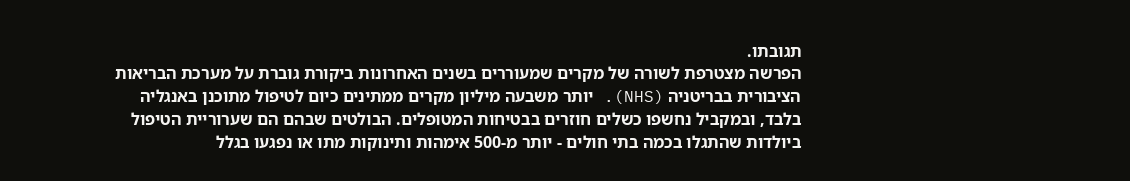תגובתו.
הפרשה מצטרפת לשורה של מקרים שמעוררים בשנים האחרונות ביקורת גוברת על מערכת הבריאות הציבורית בבריטניה (NHS). יותר משבעה מיליון מקרים ממתינים כיום לטיפול מתוכנן באנגליה בלבד, ובמקביל נחשפו כשלים חוזרים בבטיחות המטופלים. הבולטים שבהם הם שערוריית הטיפול ביולדות שהתגלו בכמה בתי חולים - יותר מ-500 אימהות ותינוקות מתו או נפגעו בגלל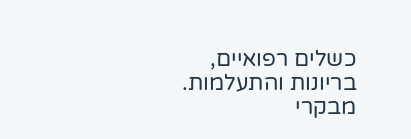כשלים רפואיים, בריונות והתעלמות. מבקרי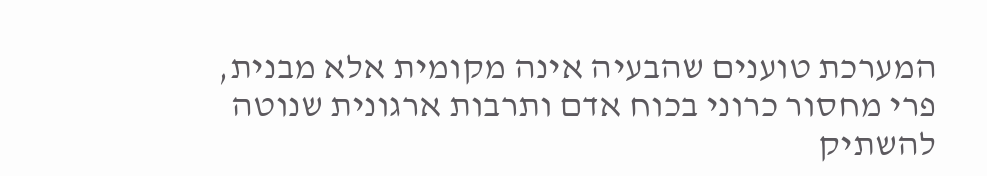המערכת טוענים שהבעיה אינה מקומית אלא מבנית, פרי מחסור כרוני בכוח אדם ותרבות ארגונית שנוטה להשתיק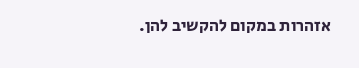אזהרות במקום להקשיב להן.